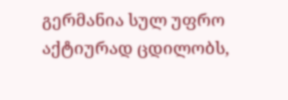გერმანია სულ უფრო აქტიურად ცდილობს,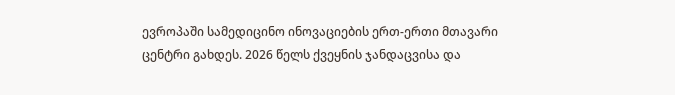ევროპაში სამედიცინო ინოვაციების ერთ-ერთი მთავარი ცენტრი გახდეს. 2026 წელს ქვეყნის ჯანდაცვისა და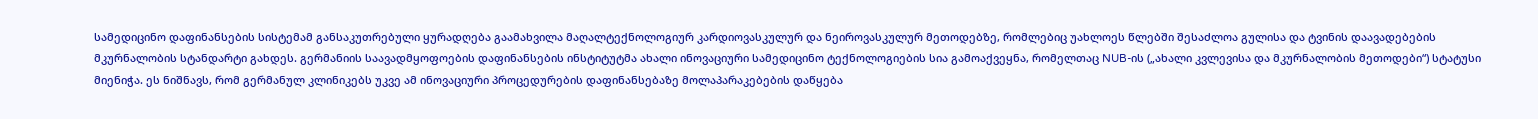სამედიცინო დაფინანსების სისტემამ განსაკუთრებული ყურადღება გაამახვილა მაღალტექნოლოგიურ კარდიოვასკულურ და ნეიროვასკულურ მეთოდებზე, რომლებიც უახლოეს წლებში შესაძლოა გულისა და ტვინის დაავადებების მკურნალობის სტანდარტი გახდეს. გერმანიის საავადმყოფოების დაფინანსების ინსტიტუტმა ახალი ინოვაციური სამედიცინო ტექნოლოგიების სია გამოაქვეყნა, რომელთაც NUB-ის („ახალი კვლევისა და მკურნალობის მეთოდები“) სტატუსი მიენიჭა. ეს ნიშნავს, რომ გერმანულ კლინიკებს უკვე ამ ინოვაციური პროცედურების დაფინანსებაზე მოლაპარაკებების დაწყება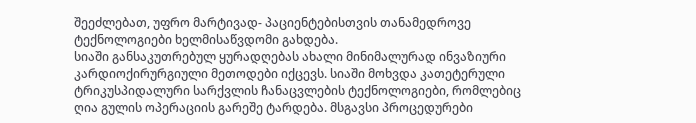შეეძლებათ, უფრო მარტივად- პაციენტებისთვის თანამედროვე ტექნოლოგიები ხელმისაწვდომი გახდება.
სიაში განსაკუთრებულ ყურადღებას ახალი მინიმალურად ინვაზიური კარდიოქირურგიული მეთოდები იქცევს. სიაში მოხვდა კათეტერული ტრიკუსპიდალური სარქვლის ჩანაცვლების ტექნოლოგიები, რომლებიც ღია გულის ოპერაციის გარეშე ტარდება. მსგავსი პროცედურები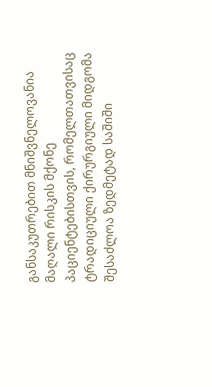განსაკუთრებით მნიშვნელოვანია მაღალი რისკის მქონე პაციენტებისთვის, რომელთათვისაც ტრადიციული ქირურგიული მიდგომა შესაძლოა ზედმეტად საშიში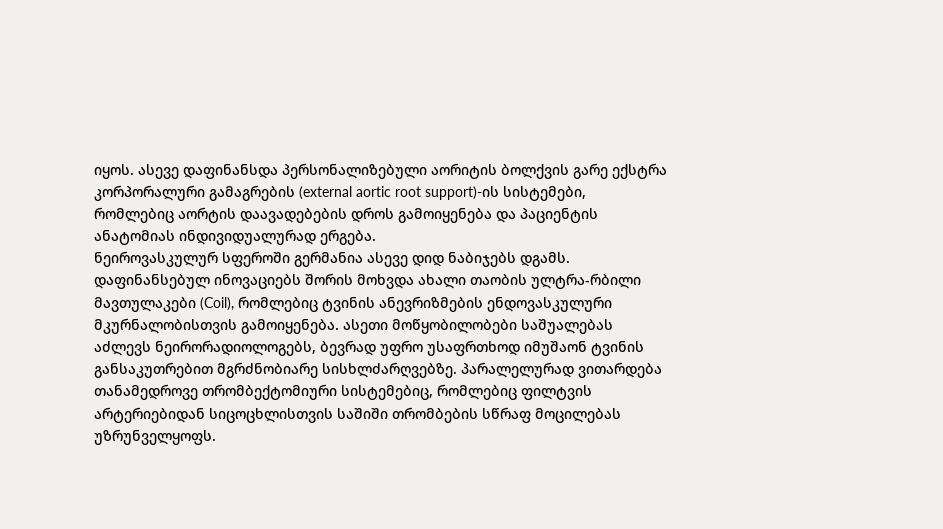იყოს. ასევე დაფინანსდა პერსონალიზებული აორიტის ბოლქვის გარე ექსტრა კორპორალური გამაგრების (external aortic root support)-ის სისტემები, რომლებიც აორტის დაავადებების დროს გამოიყენება და პაციენტის ანატომიას ინდივიდუალურად ერგება.
ნეიროვასკულურ სფეროში გერმანია ასევე დიდ ნაბიჯებს დგამს. დაფინანსებულ ინოვაციებს შორის მოხვდა ახალი თაობის ულტრა-რბილი მავთულაკები (Coil), რომლებიც ტვინის ანევრიზმების ენდოვასკულური მკურნალობისთვის გამოიყენება. ასეთი მოწყობილობები საშუალებას აძლევს ნეირორადიოლოგებს, ბევრად უფრო უსაფრთხოდ იმუშაონ ტვინის განსაკუთრებით მგრძნობიარე სისხლძარღვებზე. პარალელურად ვითარდება თანამედროვე თრომბექტომიური სისტემებიც, რომლებიც ფილტვის არტერიებიდან სიცოცხლისთვის საშიში თრომბების სწრაფ მოცილებას უზრუნველყოფს.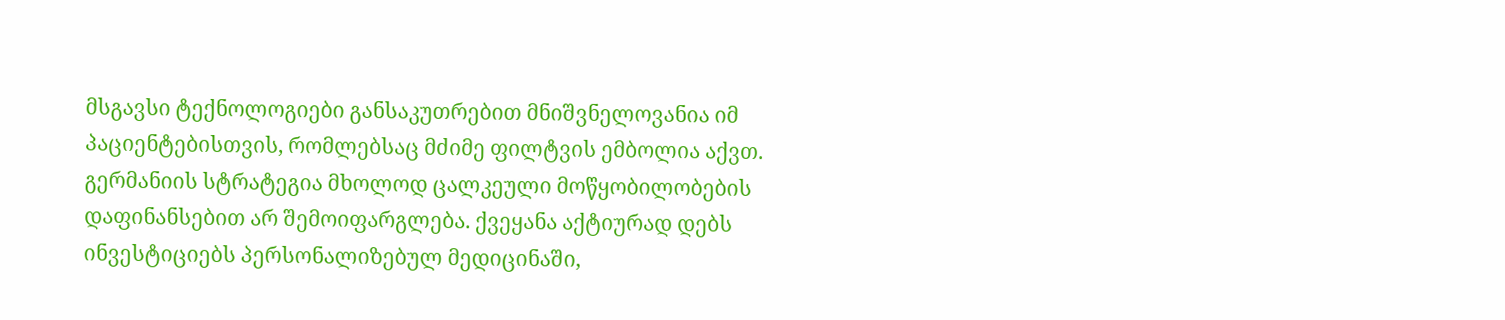მსგავსი ტექნოლოგიები განსაკუთრებით მნიშვნელოვანია იმ პაციენტებისთვის, რომლებსაც მძიმე ფილტვის ემბოლია აქვთ.
გერმანიის სტრატეგია მხოლოდ ცალკეული მოწყობილობების დაფინანსებით არ შემოიფარგლება. ქვეყანა აქტიურად დებს ინვესტიციებს პერსონალიზებულ მედიცინაში,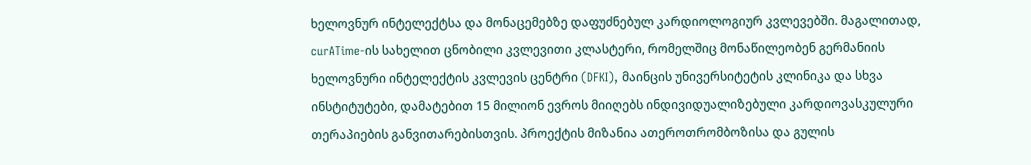ხელოვნურ ინტელექტსა და მონაცემებზე დაფუძნებულ კარდიოლოგიურ კვლევებში. მაგალითად, curATime-ის სახელით ცნობილი კვლევითი კლასტერი, რომელშიც მონაწილეობენ გერმანიის ხელოვნური ინტელექტის კვლევის ცენტრი (DFKI), მაინცის უნივერსიტეტის კლინიკა და სხვა ინსტიტუტები, დამატებით 15 მილიონ ევროს მიიღებს ინდივიდუალიზებული კარდიოვასკულური თერაპიების განვითარებისთვის. პროექტის მიზანია ათეროთრომბოზისა და გულის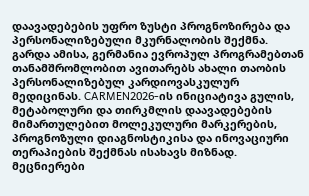დაავადებების უფრო ზუსტი პროგნოზირება და პერსონალიზებული მკურნალობის შექმნა.
გარდა ამისა, გერმანია ევროპულ პროგრამებთან თანამშრომლობით ავითარებს ახალი თაობის პერსონალიზებულ კარდიოვასკულურ მედიცინას. CARMEN2026-ის ინიციატივა გულის, მეტაბოლური და თირკმლის დაავადებების მიმართულებით მოლეკულური მარკერების, პროგნოზული დიაგნოსტიკისა და ინოვაციური თერაპიების შექმნას ისახავს მიზნად. მეცნიერები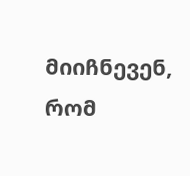მიიჩნევენ, რომ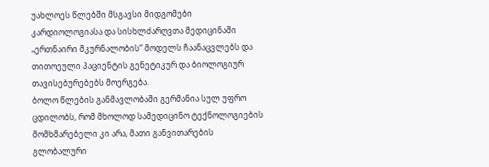უახლოეს წლებში მსგავსი მიდგომები კარდიოლოგიასა და სისხლძარღვთა მედიცინაში „ერთნაირი მკურნალობის“ მოდელს ჩაანაცვლებს და თითოეული პაციენტის გენეტიკურ და ბიოლოგიურ თავისებურებებს მოერგება.
ბოლო წლების განმავლობაში გერმანია სულ უფრო ცდილობს, რომ მხოლოდ სამედიცინო ტექნოლოგიების მომხმარებელი კი არა, მათი განვითარების გლობალური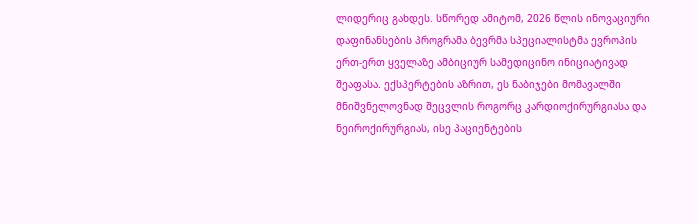ლიდერიც გახდეს. სწორედ ამიტომ, 2026 წლის ინოვაციური დაფინანსების პროგრამა ბევრმა სპეციალისტმა ევროპის ერთ-ერთ ყველაზე ამბიციურ სამედიცინო ინიციატივად შეაფასა. ექსპერტების აზრით, ეს ნაბიჯები მომავალში მნიშვნელოვნად შეცვლის როგორც კარდიოქირურგიასა და ნეიროქირურგიას, ისე პაციენტების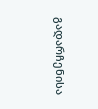გადარჩენისა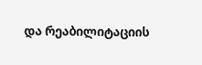და რეაბილიტაციის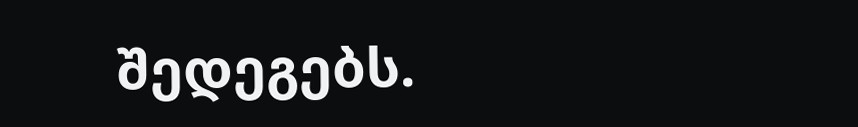შედეგებს.